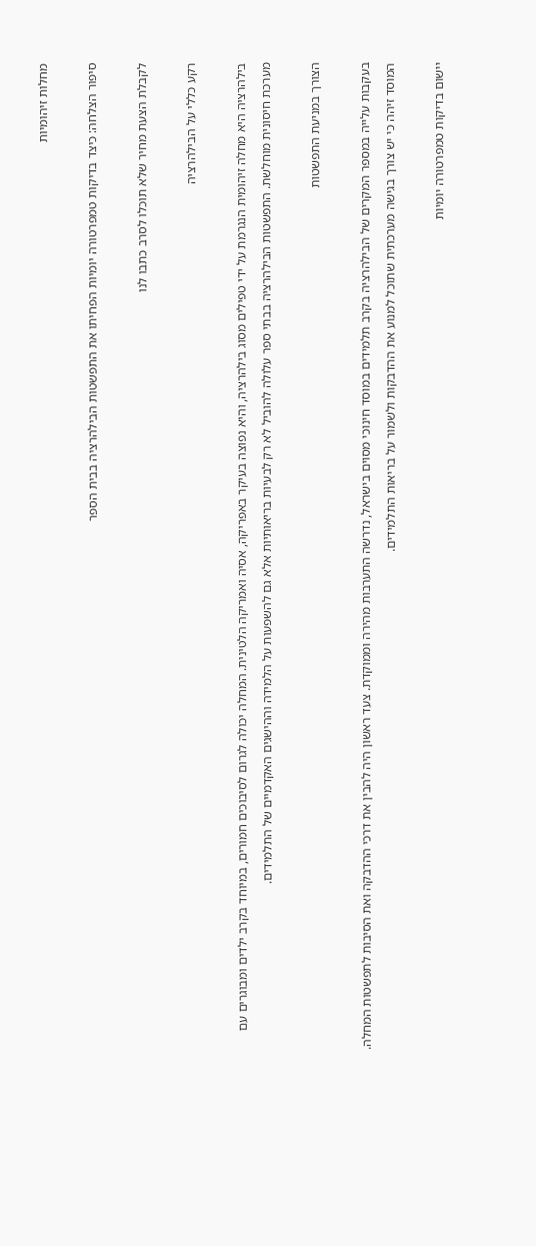מחלות זיהומיות

סיפור הצלחה: כיצד בדיקות טמפרטורה יומיות הפחיתו את התפשטות הבילהרציה בבית הספר

לקבלת הצעת מחיר שלא תוכלו לסרב כתבו לנו

רקע כללי על הבילהרציה

בילהרציה היא מחלה זיהומית הנגרמת על ידי טפילים מסוג בילהרציה, והיא נפוצה בעיקר באפריקה, אסיה ואמריקה הלטינית. המחלה יכולה לגרום לסיבוכים חמורים, במיוחד בקרב ילדים ומבוגרים עם מערכת חיסונית מוחלשת. התפשטות הבילהרציה בבתי ספר עלולה להוביל לא רק לבעיות בריאותיות אלא גם להשפעות על הלמידה וההישגים האקדמיים של התלמידים.

הצורך במניעת התפשטות

בעקבות עלייה במספר המקרים של הבילהרציה בקרב תלמידים במוסד חינוכי מסוים בישראל, נדרשה התערבות מהירה וממוקדת. צעד ראשון היה להבין את דרכי ההדבקה ואת הסיבות לתפשטות המחלה. המוסד זיהה כי יש צורך בגישה מערכתית שתוכל למנוע את ההדבקות ולשמור על בריאות התלמידים.

יישום בדיקות טמפרטורה יומיות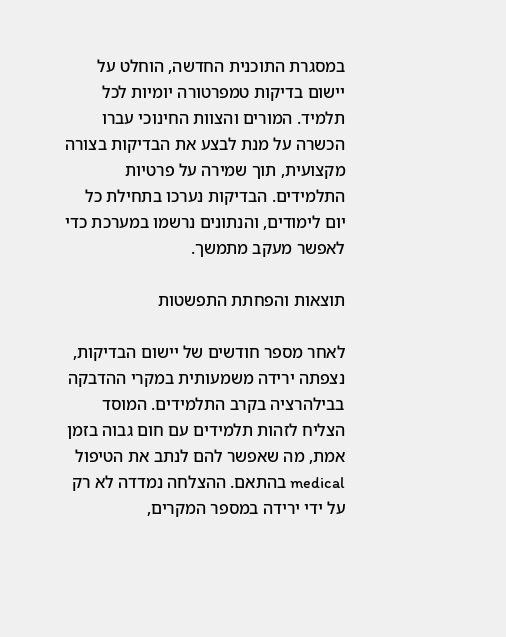במסגרת התוכנית החדשה, הוחלט על יישום בדיקות טמפרטורה יומיות לכל תלמיד. המורים והצוות החינוכי עברו הכשרה על מנת לבצע את הבדיקות בצורה מקצועית, תוך שמירה על פרטיות התלמידים. הבדיקות נערכו בתחילת כל יום לימודים, והנתונים נרשמו במערכת כדי לאפשר מעקב מתמשך.

תוצאות והפחתת התפשטות

לאחר מספר חודשים של יישום הבדיקות, נצפתה ירידה משמעותית במקרי ההדבקה בבילהרציה בקרב התלמידים. המוסד הצליח לזהות תלמידים עם חום גבוה בזמן אמת, מה שאפשר להם לנתב את הטיפול medical בהתאם. ההצלחה נמדדה לא רק על ידי ירידה במספר המקרים,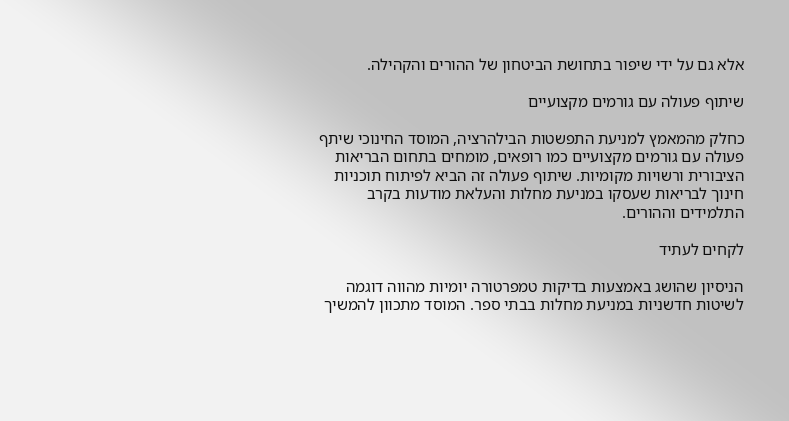אלא גם על ידי שיפור בתחושת הביטחון של ההורים והקהילה.

שיתוף פעולה עם גורמים מקצועיים

כחלק מהמאמץ למניעת התפשטות הבילהרציה, המוסד החינוכי שיתף פעולה עם גורמים מקצועיים כמו רופאים, מומחים בתחום הבריאות הציבורית ורשויות מקומיות. שיתוף פעולה זה הביא לפיתוח תוכניות חינוך לבריאות שעסקו במניעת מחלות והעלאת מודעות בקרב התלמידים וההורים.

לקחים לעתיד

הניסיון שהושג באמצעות בדיקות טמפרטורה יומיות מהווה דוגמה לשיטות חדשניות במניעת מחלות בבתי ספר. המוסד מתכוון להמשיך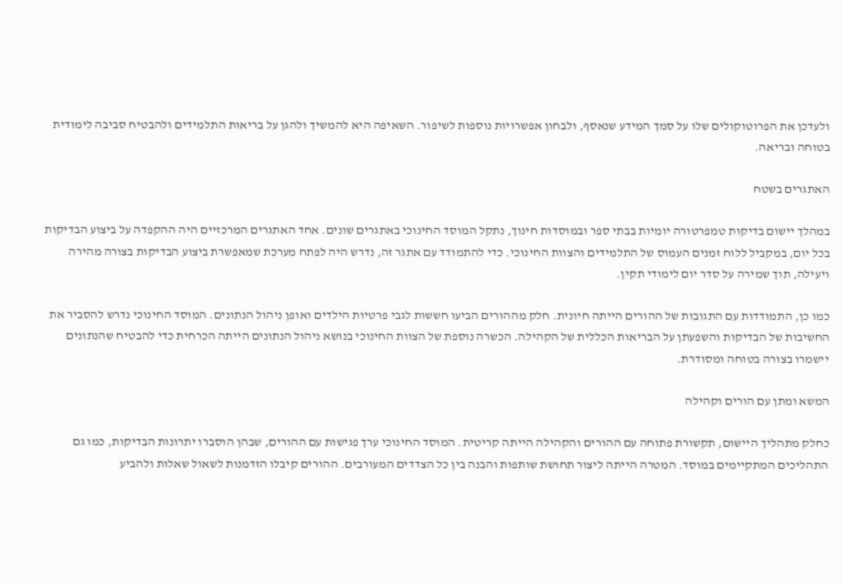ולעדכן את הפרוטוקולים שלו על סמך המידע שנאסף, ולבחון אפשרויות נוספות לשיפור. השאיפה היא להמשיך ולהגן על בריאות התלמידים ולהבטיח סביבה לימודית בטוחה ובריאה.

האתגרים בשטח

במהלך יישום בדיקות טמפרטורה יומיות בבתי ספר ובמוסדות חינוך, נתקל המוסד החינוכי באתגרים שונים. אחד האתגרים המרכזיים היה ההקפדה על ביצוע הבדיקות בכל יום, במקביל ללוח זמנים העמוס של התלמידים והצוות החינוכי. כדי להתמודד עם אתגר זה, נדרש היה לפתח מערכת שמאפשרת ביצוע הבדיקות בצורה מהירה ויעילה, תוך שמירה על סדר יום לימודי תקין.

כמו כן, התמודדות עם התגובות של ההורים הייתה חיונית. חלק מההורים הביעו חששות לגבי פרטיות הילדים ואופן ניהול הנתונים. המוסד החינוכי נדרש להסביר את החשיבות של הבדיקות והשפעתן על הבריאות הכללית של הקהילה. הכשרה נוספת של הצוות החינוכי בנושא ניהול הנתונים הייתה הכרחית כדי להבטיח שהנתונים יישמרו בצורה בטוחה ומסודרת.

המשא ומתן עם הורים וקהילה

כחלק מתהליך היישום, תקשורת פתוחה עם ההורים והקהילה הייתה קריטית. המוסד החינוכי ערך פגישות עם ההורים, שבהן הוסברו יתרונות הבדיקות, כמו גם התהליכים המתקיימים במוסד. המטרה הייתה ליצור תחושת שותפות והבנה בין כל הצדדים המעורבים. ההורים קיבלו הזדמנות לשאול שאלות ולהביע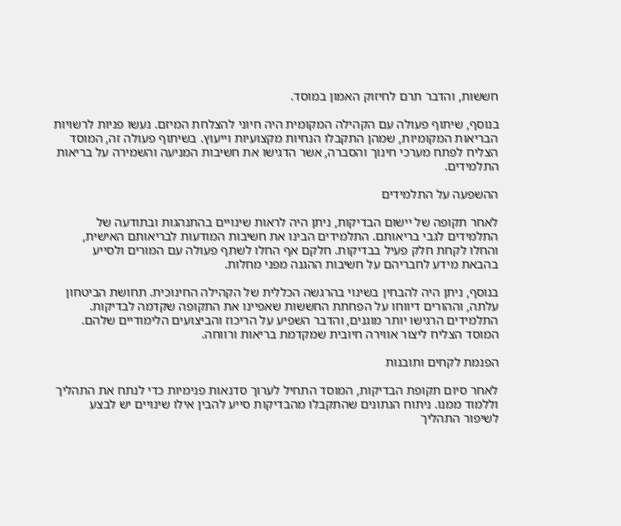חששות, והדבר תרם לחיזוק האמון במוסד.

בנוסף, שיתוף פעולה עם הקהילה המקומית היה חיוני להצלחת המיזם. נעשו פניות לרשויות הבריאות המקומיות, שמהן התקבלו הנחיות מקצועיות וייעוץ. בשיתוף פעולה זה, המוסד הצליח לפתח מערכי חינוך והסברה, אשר הדגישו את חשיבות המניעה והשמירה על בריאות התלמידים.

ההשפעה על התלמידים

לאחר תקופה של יישום הבדיקות, ניתן היה לראות שינויים בהתנהגות ובתודעה של התלמידים לגבי בריאותם. התלמידים הבינו את חשיבות המודעות לבריאותם האישית, והחלו לקחת חלק פעיל בבדיקות. חלקם אף החלו לשתף פעולה עם המורים ולסייע בהבאת מידע לחבריהם על חשיבות ההגנה מפני מחלות.

בנוסף, ניתן היה להבחין בשינוי בהרגשה הכללית של הקהילה החינוכית. תחושת הביטחון עלתה, וההורים דיווחו על הפחתת החששות שאפיינו את התקופה שקדמה לבדיקות. התלמידים הרגישו יותר מוגנים, והדבר השפיע על הריכוז והביצועים הלימודיים שלהם. המוסד הצליח ליצור אווירה חיובית שמקדמת בריאות ורווחה.

הפנמת לקחים ותובנות

לאחר סיום תקופת הבדיקות, המוסד התחיל לערוך סדנאות פנימיות כדי לנתח את התהליך וללמוד ממנו. ניתוח הנתונים שהתקבלו מהבדיקות סייע להבין אילו שינויים יש לבצע לשיפור התהליך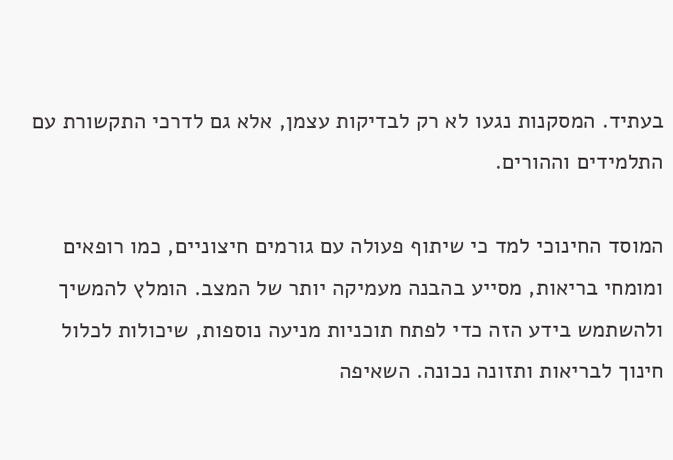בעתיד. המסקנות נגעו לא רק לבדיקות עצמן, אלא גם לדרכי התקשורת עם התלמידים וההורים.

המוסד החינוכי למד כי שיתוף פעולה עם גורמים חיצוניים, כמו רופאים ומומחי בריאות, מסייע בהבנה מעמיקה יותר של המצב. הומלץ להמשיך ולהשתמש בידע הזה כדי לפתח תוכניות מניעה נוספות, שיכולות לכלול חינוך לבריאות ותזונה נכונה. השאיפה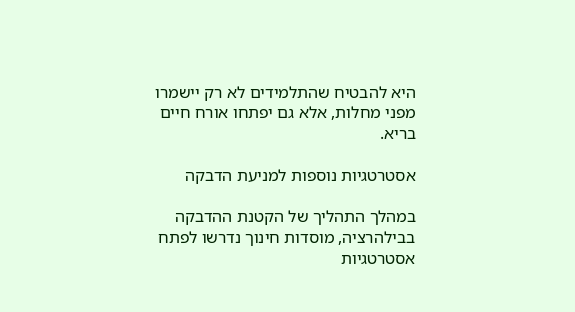היא להבטיח שהתלמידים לא רק יישמרו מפני מחלות, אלא גם יפתחו אורח חיים בריא.

אסטרטגיות נוספות למניעת הדבקה

במהלך התהליך של הקטנת ההדבקה בבילהרציה, מוסדות חינוך נדרשו לפתח אסטרטגיות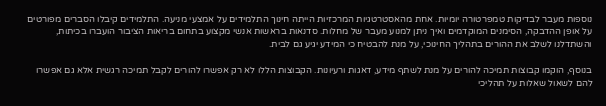נוספות מעבר לבדיקות טמפרטורה יומיות. אחת מהאסטרטגיות המרכזיות הייתה חינוך התלמידים על אמצעי מניעה. התלמידים קיבלו הסברים מפורטים על אופן ההדבקה, הסימנים המוקדמים ואיך ניתן למנוע מעבר של מחלות. סדנאות בראשות אנשי מקצוע בתחום בריאות הציבור הועברו בכיתות, והשתדלנו לשלב את ההורים בתהליך החינוכי, על מנת להבטיח כי המידע יגיע גם לבית.

בנוסף, הוקמו קבוצות תמיכה להורים על מנת לשתף מידע, דאגות ורעיונות. הקבוצות הללו לא רק אפשרו להורים לקבל תמיכה רגשית אלא גם אפשרו להם לשאול שאלות על תהליכי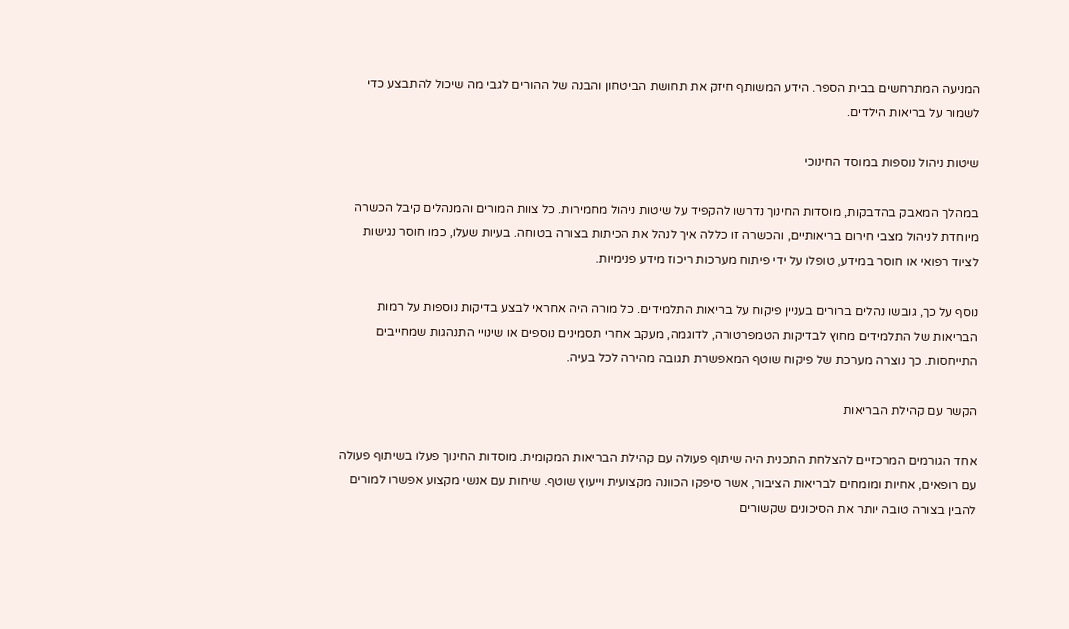המניעה המתרחשים בבית הספר. הידע המשותף חיזק את תחושת הביטחון והבנה של ההורים לגבי מה שיכול להתבצע כדי לשמור על בריאות הילדים.

שיטות ניהול נוספות במוסד החינוכי

במהלך המאבק בהדבקות, מוסדות החינוך נדרשו להקפיד על שיטות ניהול מחמירות. כל צוות המורים והמנהלים קיבל הכשרה מיוחדת לניהול מצבי חירום בריאותיים, והכשרה זו כללה איך לנהל את הכיתות בצורה בטוחה. בעיות שעלו, כמו חוסר נגישות לציוד רפואי או חוסר במידע, טופלו על ידי פיתוח מערכות ריכוז מידע פנימיות.

נוסף על כך, גובשו נהלים ברורים בעניין פיקוח על בריאות התלמידים. כל מורה היה אחראי לבצע בדיקות נוספות על רמות הבריאות של התלמידים מחוץ לבדיקות הטמפרטורה, לדוגמה, מעקב אחרי תסמינים נוספים או שינויי התנהגות שמחייבים התייחסות. כך נוצרה מערכת של פיקוח שוטף המאפשרת תגובה מהירה לכל בעיה.

הקשר עם קהילת הבריאות

אחד הגורמים המרכזיים להצלחת התכנית היה שיתוף פעולה עם קהילת הבריאות המקומית. מוסדות החינוך פעלו בשיתוף פעולה עם רופאים, אחיות ומומחים לבריאות הציבור, אשר סיפקו הכוונה מקצועית וייעוץ שוטף. שיחות עם אנשי מקצוע אפשרו למורים להבין בצורה טובה יותר את הסיכונים שקשורים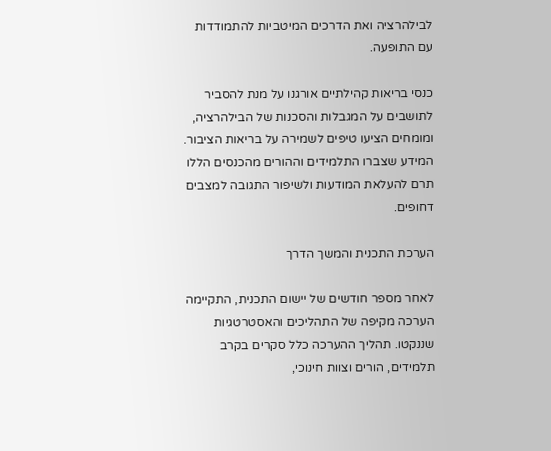לבילהרציה ואת הדרכים המיטביות להתמודדות עם התופעה.

כנסי בריאות קהילתיים אורגנו על מנת להסביר לתושבים על המגבלות והסכנות של הבילהרציה, ומומחים הציעו טיפים לשמירה על בריאות הציבור. המידע שצברו התלמידים וההורים מהכנסים הללו תרם להעלאת המודעות ולשיפור התגובה למצבים דחופים.

הערכת התכנית והמשך הדרך

לאחר מספר חודשים של יישום התכנית, התקיימה הערכה מקיפה של התהליכים והאסטרטגיות שננקטו. תהליך ההערכה כלל סקרים בקרב תלמידים, הורים וצוות חינוכי,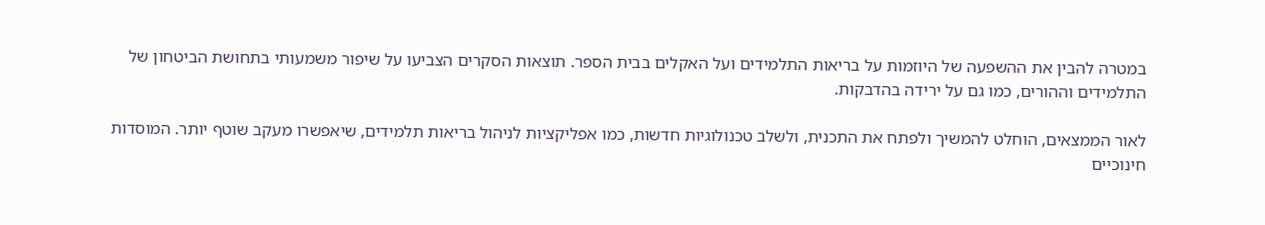במטרה להבין את ההשפעה של היוזמות על בריאות התלמידים ועל האקלים בבית הספר. תוצאות הסקרים הצביעו על שיפור משמעותי בתחושת הביטחון של התלמידים וההורים, כמו גם על ירידה בהדבקות.

לאור הממצאים, הוחלט להמשיך ולפתח את התכנית, ולשלב טכנולוגיות חדשות, כמו אפליקציות לניהול בריאות תלמידים, שיאפשרו מעקב שוטף יותר. המוסדות חינוכיים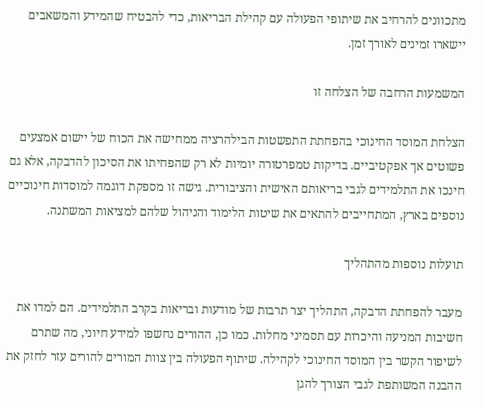מתכוונים להרחיב את שיתופי הפעולה עם קהילת הבריאות, כדי להבטיח שהמידע והמשאבים יישארו זמינים לאורך זמן.

המשמעות הרחבה של הצלחה זו

הצלחת המוסד החינוכי בהפחתת התפשטות הבילהרציה ממחישה את הכוח של יישום אמצעים פשוטים אך אפקטיביים. בדיקות טמפרטורה יומיות לא רק שהפחיתו את הסיכון להדבקה, אלא גם חינכו את התלמידים לגבי בריאותם האישית והציבורית. גישה זו מספקת דוגמה למוסדות חינוכיים נוספים בארץ, המתחייבים להתאים את שיטות הלימוד והניהול שלהם למציאות המשתנה.

תועלות נוספות מהתהליך

מעבר להפחתת הדבקה, התהליך יצר תרבות של מודעות ובריאות בקרב התלמידים. הם למדו את חשיבות המניעה והיכרות עם תסמיני מחלות. כמו כן, ההורים נחשפו למידע חיוני, מה שתרם לשיפור הקשר בין המוסד החינוכי לקהילה. שיתוף הפעולה בין צוות המורים להורים עזר לחזק את ההבנה המשותפת לגבי הצורך להגן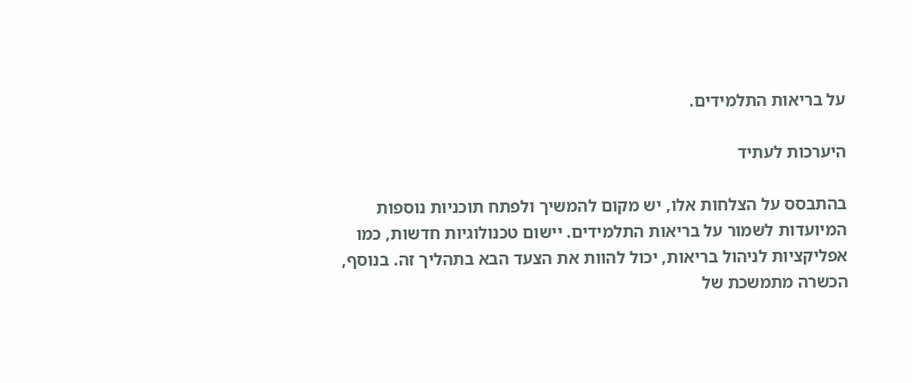על בריאות התלמידים.

היערכות לעתיד

בהתבסס על הצלחות אלו, יש מקום להמשיך ולפתח תוכניות נוספות המיועדות לשמור על בריאות התלמידים. יישום טכנולוגיות חדשות, כמו אפליקציות לניהול בריאות, יכול להוות את הצעד הבא בתהליך זה. בנוסף, הכשרה מתמשכת של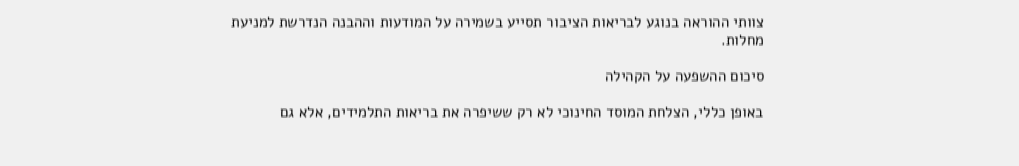צוותי ההוראה בנוגע לבריאות הציבור תסייע בשמירה על המודעות וההבנה הנדרשת למניעת מחלות.

סיכום ההשפעה על הקהילה

באופן כללי, הצלחת המוסד החינוכי לא רק ששיפרה את בריאות התלמידים, אלא גם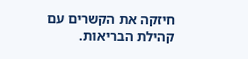חיזקה את הקשרים עם קהילת הבריאות.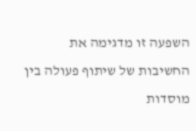השפעה זו מדגימה את החשיבות של שיתוף פעולה בין מוסדות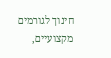חינוך לגורמים מקצועיים,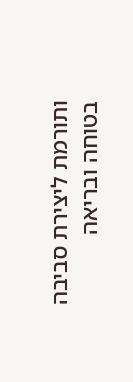ותורמת ליצירת סביבה בטוחה ובריאה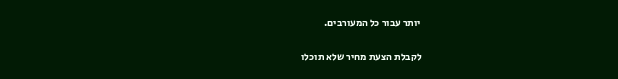יותר עבור כל המעורבים.

לקבלת הצעת מחיר שלא תוכלו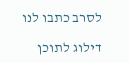לסרב כתבו לנו

דילוג לתוכן